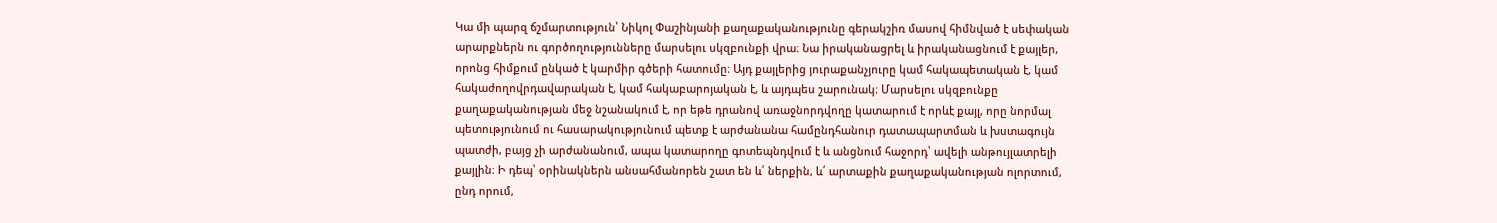Կա մի պարզ ճշմարտություն՝ Նիկոլ Փաշինյանի քաղաքականությունը գերակշիռ մասով հիմնված է սեփական արարքներն ու գործողությունները մարսելու սկզբունքի վրա։ Նա իրականացրել և իրականացնում է քայլեր, որոնց հիմքում ընկած է կարմիր գծերի հատումը։ Այդ քայլերից յուրաքանչյուրը կամ հակապետական է, կամ հակաժողովրդավարական է, կամ հակաբարոյական է, և այդպես շարունակ։ Մարսելու սկզբունքը քաղաքականության մեջ նշանակում է, որ եթե դրանով առաջնորդվողը կատարում է որևէ քայլ, որը նորմալ պետությունում ու հասարակությունում պետք է արժանանա համընդհանուր դատապարտման և խստագույն պատժի, բայց չի արժանանում, ապա կատարողը գոտեպնդվում է և անցնում հաջորդ՝ ավելի անթույլատրելի քայլին։ Ի դեպ՝ օրինակներն անսահմանորեն շատ են և՛ ներքին, և՛ արտաքին քաղաքականության ոլորտում, ընդ որում,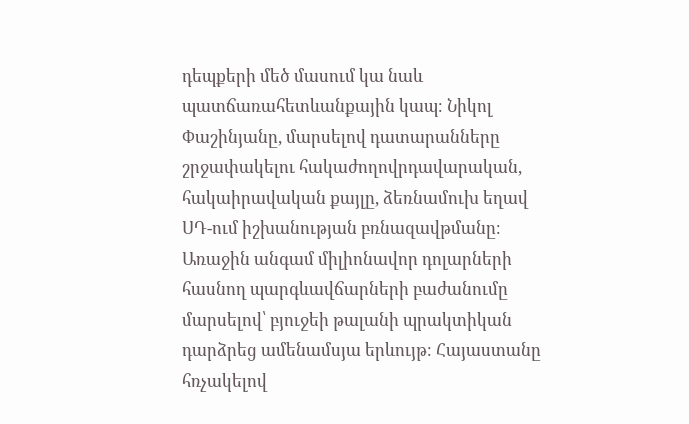դեպքերի մեծ մասում կա նաև պատճառահետևանքային կապ։ Նիկոլ Փաշինյանը, մարսելով դատարանները շրջափակելու հակաժողովրդավարական, հակաիրավական քայլը, ձեռնամուխ եղավ ՍԴ-ում իշխանության բռնազավթմանը։ Առաջին անգամ միլիոնավոր դոլարների հասնող պարգևավճարների բաժանումը մարսելով՝ բյուջեի թալանի պրակտիկան դարձրեց ամենամսյա երևույթ։ Հայաստանը հռչակելով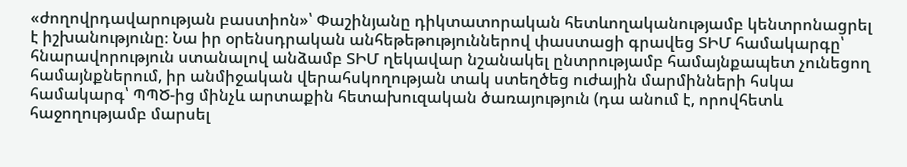«ժողովրդավարության բաստիոն»՝ Փաշինյանը դիկտատորական հետևողականությամբ կենտրոնացրել է իշխանությունը։ Նա իր օրենսդրական անհեթեթություններով փաստացի գրավեց ՏԻՄ համակարգը՝ հնարավորություն ստանալով անձամբ ՏԻՄ ղեկավար նշանակել ընտրությամբ համայնքապետ չունեցող համայնքներում, իր անմիջական վերահսկողության տակ ստեղծեց ուժային մարմինների հսկա համակարգ՝ ՊՊԾ-ից մինչև արտաքին հետախուզական ծառայություն (դա անում է, որովհետև հաջողությամբ մարսել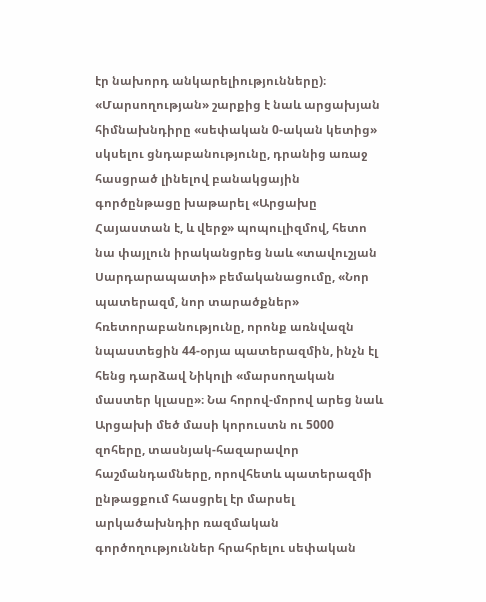էր նախորդ անկարելիությունները)։
«Մարսողության» շարքից է նաև արցախյան հիմնախնդիրը «սեփական 0-ական կետից» սկսելու ցնդաբանությունը, դրանից առաջ հասցրած լինելով բանակցային գործընթացը խաթարել «Արցախը Հայաստան է, և վերջ» պոպուլիզմով, հետո նա փայլուն իրականցրեց նաև «տավուշյան Սարդարապատի» բեմականացումը, «Նոր պատերազմ, նոր տարածքներ» հռետորաբանությունը, որոնք առնվազն նպաստեցին 44-օրյա պատերազմին, ինչն էլ հենց դարձավ Նիկոլի «մարսողական մաստեր կլասը»։ Նա հորով-մորով արեց նաև Արցախի մեծ մասի կորուստն ու 5000 զոհերը, տասնյակ-հազարավոր հաշմանդամները, որովհետև պատերազմի ընթացքում հասցրել էր մարսել արկածախնդիր ռազմական գործողություններ հրահրելու սեփական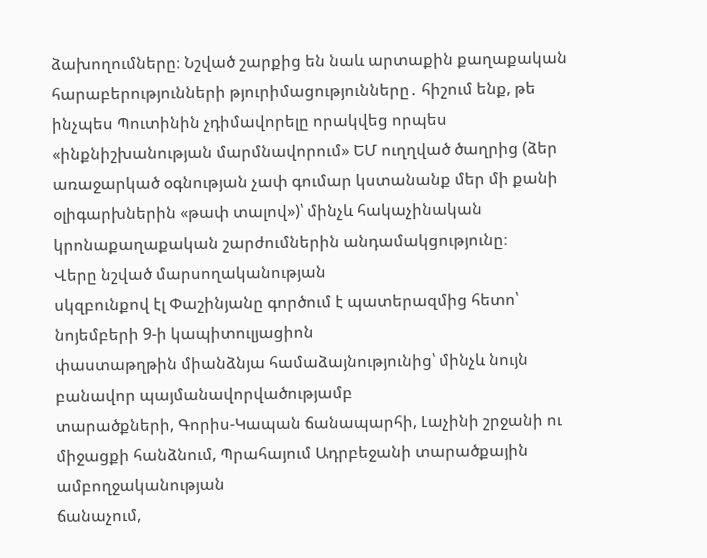ձախողումները։ Նշված շարքից են նաև արտաքին քաղաքական հարաբերությունների թյուրիմացությունները․ հիշում ենք, թե ինչպես Պուտինին չդիմավորելը որակվեց որպես «ինքնիշխանության մարմնավորում» ԵՄ ուղղված ծաղրից (ձեր առաջարկած օգնության չափ գումար կստանանք մեր մի քանի օլիգարխներին «թափ տալով»)՝ մինչև հակաչինական կրոնաքաղաքական շարժումներին անդամակցությունը։
Վերը նշված մարսողականության
սկզբունքով էլ Փաշինյանը գործում է պատերազմից հետո՝ նոյեմբերի 9-ի կապիտուլյացիոն
փաստաթղթին միանձնյա համաձայնությունից՝ մինչև նույն բանավոր պայմանավորվածությամբ
տարածքների, Գորիս-Կապան ճանապարհի, Լաչինի շրջանի ու միջացքի հանձնում, Պրահայում Ադրբեջանի տարածքային ամբողջականության
ճանաչում,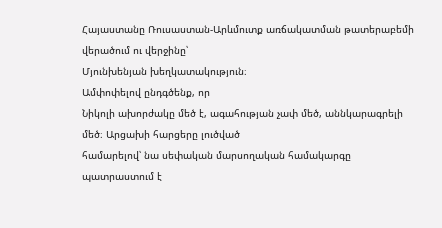Հայաստանը Ռուսաստան-Արևմուտք առճակատման թատերաբեմի վերածում ու վերջինը՝
Մյունխենյան խեղկատակություն։
Ամփոփելով ընդգծենք, որ
Նիկոլի ախորժակը մեծ է, ագահության չափ մեծ, աննկարագրելի մեծ։ Արցախի հարցերը լուծված
համարելով՝ նա սեփական մարսողական համակարգը պատրաստում է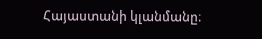Հայաստանի կլանմանը։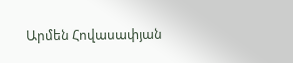Արմեն Հովասափյան